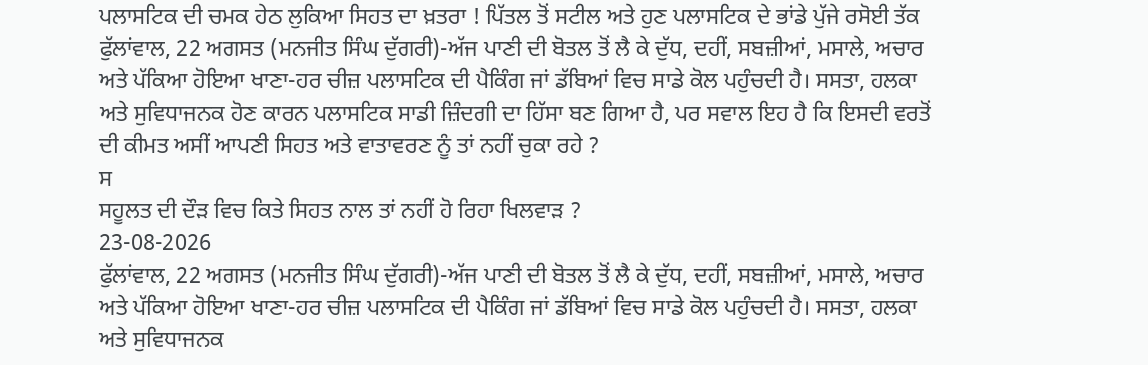ਪਲਾਸਟਿਕ ਦੀ ਚਮਕ ਹੇਠ ਲੁਕਿਆ ਸਿਹਤ ਦਾ ਖ਼ਤਰਾ ! ਪਿੱਤਲ ਤੋਂ ਸਟੀਲ ਅਤੇ ਹੁਣ ਪਲਾਸਟਿਕ ਦੇ ਭਾਂਡੇ ਪੁੱਜੇ ਰਸੋਈ ਤੱਕ
ਫੁੱਲਾਂਵਾਲ, 22 ਅਗਸਤ (ਮਨਜੀਤ ਸਿੰਘ ਦੁੱਗਰੀ)-ਅੱਜ ਪਾਣੀ ਦੀ ਬੋਤਲ ਤੋਂ ਲੈ ਕੇ ਦੁੱਧ, ਦਹੀਂ, ਸਬਜ਼ੀਆਂ, ਮਸਾਲੇ, ਅਚਾਰ ਅਤੇ ਪੱਕਿਆ ਹੋਇਆ ਖਾਣਾ-ਹਰ ਚੀਜ਼ ਪਲਾਸਟਿਕ ਦੀ ਪੈਕਿੰਗ ਜਾਂ ਡੱਬਿਆਂ ਵਿਚ ਸਾਡੇ ਕੋਲ ਪਹੁੰਚਦੀ ਹੈ। ਸਸਤਾ, ਹਲਕਾ ਅਤੇ ਸੁਵਿਧਾਜਨਕ ਹੋਣ ਕਾਰਨ ਪਲਾਸਟਿਕ ਸਾਡੀ ਜ਼ਿੰਦਗੀ ਦਾ ਹਿੱਸਾ ਬਣ ਗਿਆ ਹੈ, ਪਰ ਸਵਾਲ ਇਹ ਹੈ ਕਿ ਇਸਦੀ ਵਰਤੋਂ ਦੀ ਕੀਮਤ ਅਸੀਂ ਆਪਣੀ ਸਿਹਤ ਅਤੇ ਵਾਤਾਵਰਣ ਨੂੰ ਤਾਂ ਨਹੀਂ ਚੁਕਾ ਰਹੇ ?
ਸ
ਸਹੂਲਤ ਦੀ ਦੌੜ ਵਿਚ ਕਿਤੇ ਸਿਹਤ ਨਾਲ ਤਾਂ ਨਹੀਂ ਹੋ ਰਿਹਾ ਖਿਲਵਾੜ ?
23-08-2026
ਫੁੱਲਾਂਵਾਲ, 22 ਅਗਸਤ (ਮਨਜੀਤ ਸਿੰਘ ਦੁੱਗਰੀ)-ਅੱਜ ਪਾਣੀ ਦੀ ਬੋਤਲ ਤੋਂ ਲੈ ਕੇ ਦੁੱਧ, ਦਹੀਂ, ਸਬਜ਼ੀਆਂ, ਮਸਾਲੇ, ਅਚਾਰ ਅਤੇ ਪੱਕਿਆ ਹੋਇਆ ਖਾਣਾ-ਹਰ ਚੀਜ਼ ਪਲਾਸਟਿਕ ਦੀ ਪੈਕਿੰਗ ਜਾਂ ਡੱਬਿਆਂ ਵਿਚ ਸਾਡੇ ਕੋਲ ਪਹੁੰਚਦੀ ਹੈ। ਸਸਤਾ, ਹਲਕਾ ਅਤੇ ਸੁਵਿਧਾਜਨਕ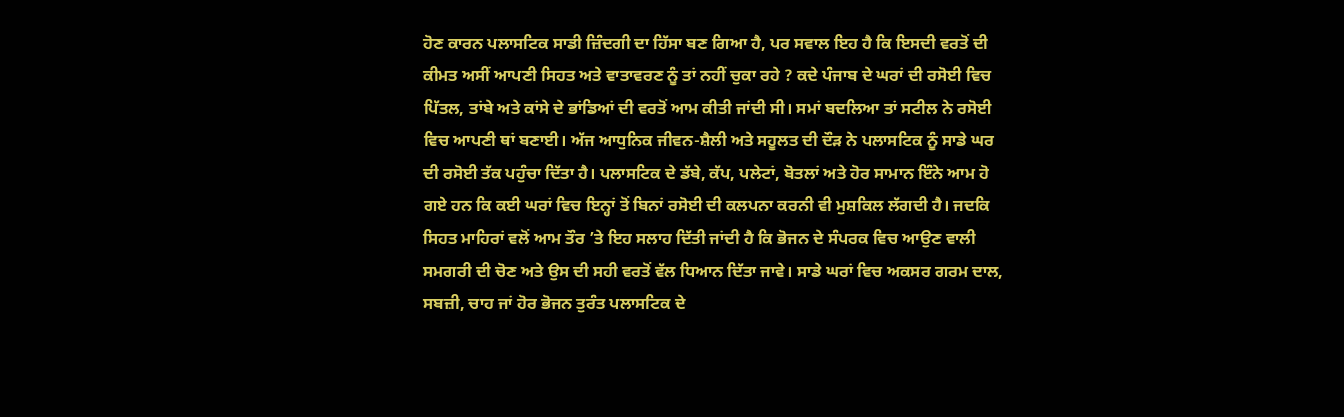ਹੋਣ ਕਾਰਨ ਪਲਾਸਟਿਕ ਸਾਡੀ ਜ਼ਿੰਦਗੀ ਦਾ ਹਿੱਸਾ ਬਣ ਗਿਆ ਹੈ, ਪਰ ਸਵਾਲ ਇਹ ਹੈ ਕਿ ਇਸਦੀ ਵਰਤੋਂ ਦੀ ਕੀਮਤ ਅਸੀਂ ਆਪਣੀ ਸਿਹਤ ਅਤੇ ਵਾਤਾਵਰਣ ਨੂੰ ਤਾਂ ਨਹੀਂ ਚੁਕਾ ਰਹੇ ? ਕਦੇ ਪੰਜਾਬ ਦੇ ਘਰਾਂ ਦੀ ਰਸੋਈ ਵਿਚ ਪਿੱਤਲ, ਤਾਂਬੇ ਅਤੇ ਕਾਂਸੇ ਦੇ ਭਾਂਡਿਆਂ ਦੀ ਵਰਤੋਂ ਆਮ ਕੀਤੀ ਜਾਂਦੀ ਸੀ। ਸਮਾਂ ਬਦਲਿਆ ਤਾਂ ਸਟੀਲ ਨੇ ਰਸੋਈ ਵਿਚ ਆਪਣੀ ਥਾਂ ਬਣਾਈ। ਅੱਜ ਆਧੁਨਿਕ ਜੀਵਨ-ਸ਼ੈਲੀ ਅਤੇ ਸਹੂਲਤ ਦੀ ਦੌੜ ਨੇ ਪਲਾਸਟਿਕ ਨੂੰ ਸਾਡੇ ਘਰ ਦੀ ਰਸੋਈ ਤੱਕ ਪਹੁੰਚਾ ਦਿੱਤਾ ਹੈ। ਪਲਾਸਟਿਕ ਦੇ ਡੱਬੇ, ਕੱਪ, ਪਲੇਟਾਂ, ਬੋਤਲਾਂ ਅਤੇ ਹੋਰ ਸਾਮਾਨ ਇੰਨੇ ਆਮ ਹੋ ਗਏ ਹਨ ਕਿ ਕਈ ਘਰਾਂ ਵਿਚ ਇਨ੍ਹਾਂ ਤੋਂ ਬਿਨਾਂ ਰਸੋਈ ਦੀ ਕਲਪਨਾ ਕਰਨੀ ਵੀ ਮੁਸ਼ਕਿਲ ਲੱਗਦੀ ਹੈ। ਜਦਕਿ ਸਿਹਤ ਮਾਹਿਰਾਂ ਵਲੋਂ ਆਮ ਤੌਰ ’ਤੇ ਇਹ ਸਲਾਹ ਦਿੱਤੀ ਜਾਂਦੀ ਹੈ ਕਿ ਭੋਜਨ ਦੇ ਸੰਪਰਕ ਵਿਚ ਆਉਣ ਵਾਲੀ ਸਮਗਰੀ ਦੀ ਚੋਣ ਅਤੇ ਉਸ ਦੀ ਸਹੀ ਵਰਤੋਂ ਵੱਲ ਧਿਆਨ ਦਿੱਤਾ ਜਾਵੇ। ਸਾਡੇ ਘਰਾਂ ਵਿਚ ਅਕਸਰ ਗਰਮ ਦਾਲ, ਸਬਜ਼ੀ, ਚਾਹ ਜਾਂ ਹੋਰ ਭੋਜਨ ਤੁਰੰਤ ਪਲਾਸਟਿਕ ਦੇ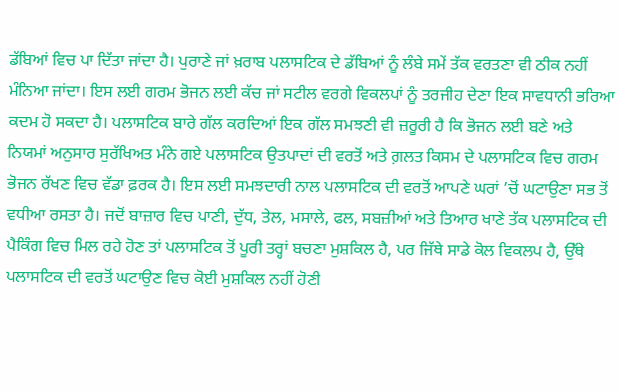ਡੱਬਿਆਂ ਵਿਚ ਪਾ ਦਿੱਤਾ ਜਾਂਦਾ ਹੈ। ਪੁਰਾਣੇ ਜਾਂ ਖ਼ਰਾਬ ਪਲਾਸਟਿਕ ਦੇ ਡੱਬਿਆਂ ਨੂੰ ਲੰਬੇ ਸਮੇਂ ਤੱਕ ਵਰਤਣਾ ਵੀ ਠੀਕ ਨਹੀਂ ਮੰਨਿਆ ਜਾਂਦਾ। ਇਸ ਲਈ ਗਰਮ ਭੋਜਨ ਲਈ ਕੱਚ ਜਾਂ ਸਟੀਲ ਵਰਗੇ ਵਿਕਲਪਾਂ ਨੂੰ ਤਰਜੀਹ ਦੇਣਾ ਇਕ ਸਾਵਧਾਨੀ ਭਰਿਆ ਕਦਮ ਹੋ ਸਕਦਾ ਹੈ। ਪਲਾਸਟਿਕ ਬਾਰੇ ਗੱਲ ਕਰਦਿਆਂ ਇਕ ਗੱਲ ਸਮਝਣੀ ਵੀ ਜ਼ਰੂਰੀ ਹੈ ਕਿ ਭੋਜਨ ਲਈ ਬਣੇ ਅਤੇ ਨਿਯਮਾਂ ਅਨੁਸਾਰ ਸੁਰੱਖਿਅਤ ਮੰਨੇ ਗਏ ਪਲਾਸਟਿਕ ਉਤਪਾਦਾਂ ਦੀ ਵਰਤੋਂ ਅਤੇ ਗ਼ਲਤ ਕਿਸਮ ਦੇ ਪਲਾਸਟਿਕ ਵਿਚ ਗਰਮ ਭੋਜਨ ਰੱਖਣ ਵਿਚ ਵੱਡਾ ਫ਼ਰਕ ਹੈ। ਇਸ ਲਈ ਸਮਝਦਾਰੀ ਨਾਲ ਪਲਾਸਟਿਕ ਦੀ ਵਰਤੋਂ ਆਪਣੇ ਘਰਾਂ ’ਚੋਂ ਘਟਾਉਣਾ ਸਭ ਤੋਂ ਵਧੀਆ ਰਸਤਾ ਹੈ। ਜਦੋਂ ਬਾਜ਼ਾਰ ਵਿਚ ਪਾਣੀ, ਦੁੱਧ, ਤੇਲ, ਮਸਾਲੇ, ਫਲ, ਸਬਜ਼ੀਆਂ ਅਤੇ ਤਿਆਰ ਖਾਣੇ ਤੱਕ ਪਲਾਸਟਿਕ ਦੀ ਪੈਕਿੰਗ ਵਿਚ ਮਿਲ ਰਹੇ ਹੋਣ ਤਾਂ ਪਲਾਸਟਿਕ ਤੋਂ ਪੂਰੀ ਤਰ੍ਹਾਂ ਬਚਣਾ ਮੁਸ਼ਕਿਲ ਹੈ, ਪਰ ਜਿੱਥੇ ਸਾਡੇ ਕੋਲ ਵਿਕਲਪ ਹੈ, ਉੱਥੇ ਪਲਾਸਟਿਕ ਦੀ ਵਰਤੋਂ ਘਟਾਉਣ ਵਿਚ ਕੋਈ ਮੁਸ਼ਕਿਲ ਨਹੀਂ ਹੋਣੀ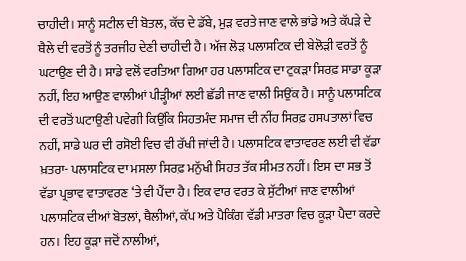ਚਾਹੀਦੀ। ਸਾਨੂੰ ਸਟੀਲ ਦੀ ਬੋਤਲ, ਕੱਚ ਦੇ ਡੱਬੇ, ਮੁੜ ਵਰਤੇ ਜਾਣ ਵਾਲੇ ਭਾਂਡੇ ਅਤੇ ਕੱਪੜੇ ਦੇ ਥੈਲੇ ਦੀ ਵਰਤੋਂ ਨੂੰ ਤਰਜੀਹ ਦੇਣੀ ਚਾਹੀਦੀ ਹੈ। ਅੱਜ ਲੋੜ ਪਲਾਸਟਿਕ ਦੀ ਬੇਲੋੜੀ ਵਰਤੋਂ ਨੂੰ ਘਟਾਉਣ ਦੀ ਹੈ। ਸਾਡੇ ਵਲੋਂ ਵਰਤਿਆ ਗਿਆ ਹਰ ਪਲਾਸਟਿਕ ਦਾ ਟੁਕੜਾ ਸਿਰਫ਼ ਸਾਡਾ ਕੂੜਾ ਨਹੀਂ, ਇਹ ਆਉਣ ਵਾਲੀਆਂ ਪੀੜ੍ਹੀਆਂ ਲਈ ਛੱਡੀ ਜਾਣ ਵਾਲੀ ਸਿਉਂਕ ਹੈ। ਸਾਨੂੰ ਪਲਾਸਟਿਕ ਦੀ ਵਰਤੋਂ ਘਟਾਉਣੀ ਪਵੇਗੀ ਕਿਉਂਕਿ ਸਿਹਤਮੰਦ ਸਮਾਜ ਦੀ ਨੀਂਹ ਸਿਰਫ਼ ਹਸਪਤਾਲਾਂ ਵਿਚ ਨਹੀਂ, ਸਾਡੇ ਘਰ ਦੀ ਰਸੋਈ ਵਿਚ ਵੀ ਰੱਖੀ ਜਾਂਦੀ ਹੈ। ਪਲਾਸਟਿਕ ਵਾਤਾਵਰਣ ਲਈ ਵੀ ਵੱਡਾ ਖ਼ਤਰਾ- ਪਲਾਸਟਿਕ ਦਾ ਮਸਲਾ ਸਿਰਫ਼ ਮਨੁੱਖੀ ਸਿਹਤ ਤੱਕ ਸੀਮਤ ਨਹੀਂ। ਇਸ ਦਾ ਸਭ ਤੋਂ ਵੱਡਾ ਪ੍ਰਭਾਵ ਵਾਤਾਵਰਣ ‘ਤੇ ਵੀ ਪੈਂਦਾ ਹੈ। ਇਕ ਵਾਰ ਵਰਤ ਕੇ ਸੁੱਟੀਆਂ ਜਾਣ ਵਾਲੀਆਂ ਪਲਾਸਟਿਕ ਦੀਆਂ ਬੋਤਲਾਂ, ਥੈਲੀਆਂ, ਕੱਪ ਅਤੇ ਪੈਕਿੰਗ ਵੱਡੀ ਮਾਤਰਾ ਵਿਚ ਕੂੜਾ ਪੈਦਾ ਕਰਦੇ ਹਨ। ਇਹ ਕੂੜਾ ਜਦੋਂ ਨਾਲੀਆਂ,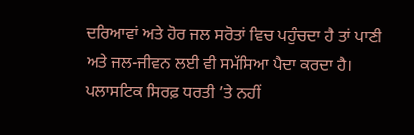ਦਰਿਆਵਾਂ ਅਤੇ ਹੋਰ ਜਲ ਸਰੋਤਾਂ ਵਿਚ ਪਹੁੰਚਦਾ ਹੈ ਤਾਂ ਪਾਣੀ ਅਤੇ ਜਲ-ਜੀਵਨ ਲਈ ਵੀ ਸਮੱਸਿਆ ਪੈਦਾ ਕਰਦਾ ਹੈ। ਪਲਾਸਟਿਕ ਸਿਰਫ਼ ਧਰਤੀ ’ਤੇ ਨਹੀਂ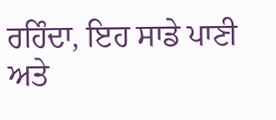ਰਹਿੰਦਾ, ਇਹ ਸਾਡੇ ਪਾਣੀ ਅਤੇ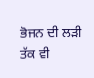ਭੋਜਨ ਦੀ ਲੜੀ ਤੱਕ ਵੀ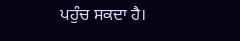ਪਹੁੰਚ ਸਕਦਾ ਹੈ।